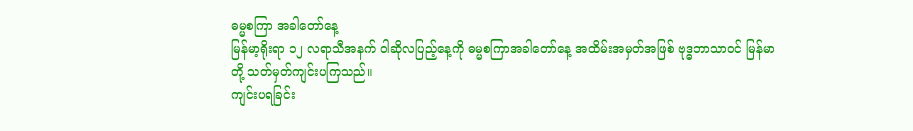ဓမ္မစကြာ အခါတော်နေ့
မြန်မာ့ရိုးရာ ၁၂ လရာသီအနက် ဝါဆိုလပြည့်နေ့ကို ဓမ္မစကြာအခါတော်နေ့ အထိမ်းအမှတ်အဖြစ် ဗုဒ္ဓဘာသာဝင် မြန်မာတို့ သတ်မှတ်ကျင်းပကြသည်။
ကျင်းပရခြင်း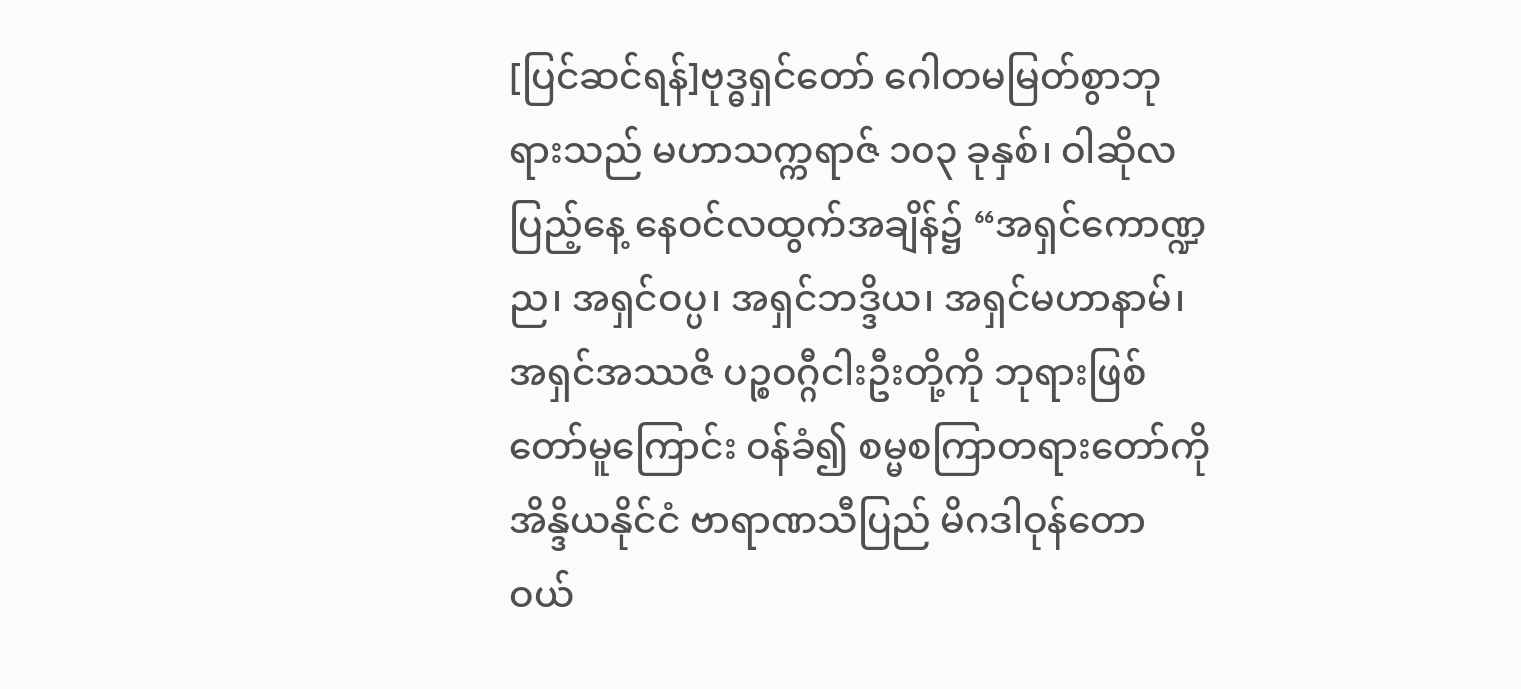[ပြင်ဆင်ရန်]ဗုဒ္ဓရှင်တော် ဂေါတမမြတ်စွာဘုရားသည် မဟာသက္ကရာဇ် ၁၀၃ ခုနှစ်၊ ဝါဆိုလပြည့်နေ့ နေဝင်လထွက်အချိန်၌ “အရှင်ကောဏ္ဍည၊ အရှင်ဝပ္ပ၊ အရှင်ဘဒ္ဒိယ၊ အရှင်မဟာနာမ်၊ အရှင်အဿဇိ ပဉ္စဝဂ္ဂီငါးဦးတို့ကို ဘုရားဖြစ်တော်မူကြောင်း ဝန်ခံ၍ စမ္မစကြာတရားတော်ကို အိန္ဒိယနိုင်ငံ ဗာရာဏသီပြည် မိဂဒါဝုန်တောဝယ်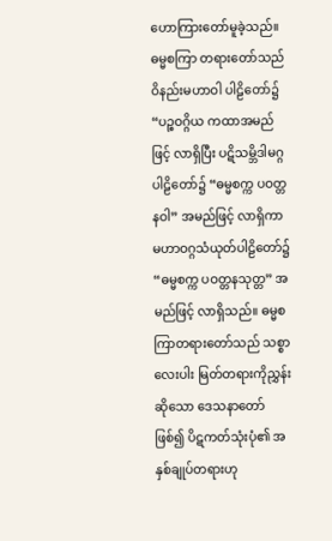ဟောကြားတော်မူခဲ့သည်။ ဓမ္မစကြာ တရားတော်သည် ဝိနည်းမဟာဝါ ပါဠိတော်၌ “ပဉ္စဝဂ္ဂိယ ကထာအမည်ဖြင့် လာရှိပြီး ပဋိသမ္ဘိဒါမဂ္ဂ ပါဠိတော်၌ “ဓမ္မစက္က ပဝတ္တနဝါ” အမည်ဖြင့် လာရှိကာ မဟာဝဂ္ဂသံယုတ်ပါဠိတော်၌ “ဓမ္မစက္က ပဝတ္တနသုတ္တ” အမည်ဖြင့် လာရှိသည်။ ဓမ္မစကြာတရားတော်သည် သစ္စာလေးပါး မြတ်တရားကိုညွှန်းဆိုသော ဒေသနာတော်ဖြစ်၍ ပိဋကတ်သုံးပုံ၏ အနှစ်ချုပ်တရားဟု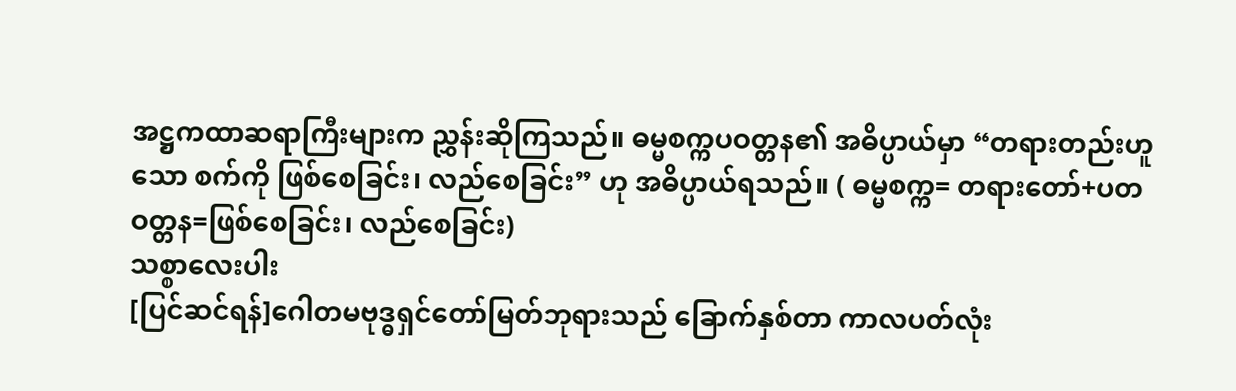အဋ္ဌကထာဆရာကြီးများက ညွှန်းဆိုကြသည်။ ဓမ္မစက္ကပဝတ္တန၏ အဓိပ္ပာယ်မှာ “တရားတည်းဟူသော စက်ကို ဖြစ်စေခြင်း၊ လည်စေခြင်း” ဟု အဓိပ္ပာယ်ရသည်။ ( ဓမ္မစက္က= တရားတော်+ပတဝတ္တန=ဖြစ်စေခြင်း၊ လည်စေခြင်း)
သစ္စာလေးပါး
[ပြင်ဆင်ရန်]ဂေါတမဗုဒ္ဓရှင်တော်မြတ်ဘုရားသည် ခြောက်နှစ်တာ ကာလပတ်လုံး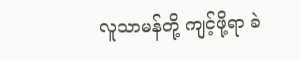လူသာမန်တို့ ကျင့်ဖို့ရာ ခဲ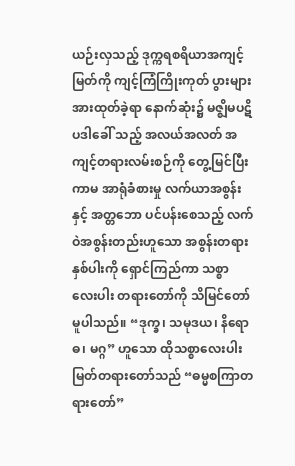ယဉ်းလှသည့် ဒုက္ကရစရိယာအကျင့်မြတ်ကို ကျင့်ကြံကြိုးကုတ် ပွားများအားထုတ်ခဲ့ရာ နောက်ဆုံး၌ မဇ္ဈိမပဋိပဒါခေါ် သည့် အလယ်အလတ် အကျင့်တရားလမ်းစဉ်ကို တွေ့မြင်ပြီး ကာမ အာရုံခံစားမှု လက်ယာအစွန်းနှင့် အတ္တဘော ပင်ပန်းစေသည့် လက်ဝဲအစွန်းတည်းဟူသော အစွန်းတရားနှစ်ပါးကို ရှောင်ကြည်ကာ သစ္စာလေးပါး တရားတော်ကို သိမြင်တော်မူပါသည်။ “ဒုက္ခ၊ သမုဒယ၊ နိရောဓ၊ မဂ္ဂ” ဟူသော ထိုသစ္စာလေးပါး မြတ်တရားတော်သည် “ဓမ္မစကြာတရားတော်”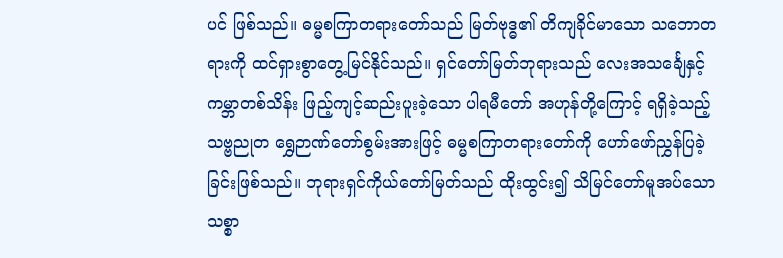ပင် ဖြစ်သည်။ ဓမ္မစကြာတရားတော်သည် မြတ်ဗုဒ္ဓ၏ တိကျခိုင်မာသော သဘောတရားကို ထင်ရှားစွာတွေ့မြင်နိုင်သည်။ ရှင်တော်မြတ်ဘုရားသည် လေးအသင်္ချေနှင့် ကမ္ဘာတစ်သိန်း ဖြည့်ကျင့်ဆည်းပူးခဲ့သော ပါရမီတော် အဟုန်တို့ကြောင့် ရရှိခဲ့သည့် သဗ္ဗညုတ ရွှေဉာဏ်တော်စွမ်းအားဖြင့် ဓမ္မစကြာတရားတော်ကို ဟော်ဖော်ညွှန်ပြခဲ့ခြင်းဖြစ်သည်။ ဘုရားရှင်ကိုယ်တော်မြတ်သည် ထိုးထွင်း၍ သိမြင်တော်မူအပ်သော သစ္စာ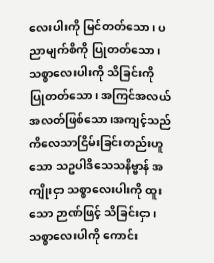လေးပါးကို မြင်တတ်သော၊ ပညာမျက်စိကို ပြုတတ်သော၊ သစ္စာလေးပါးကို သိခြင်းကို ပြုတတ်သော၊ အကြင်အလယ်အလတ်ဖြစ်သော၊အကျင့်သည် ကိလေသာငြိမ်းခြင်းတည်းဟူသော သဥပါဒိသေသနိဗ္ဗာန် အကျိုးငှာ သစ္စာလေးပါးကို ထူးသော ဉာဏ်ဖြင့် သိခြင်းငှာ၊ သစ္စာလေးပါကို ကောင်း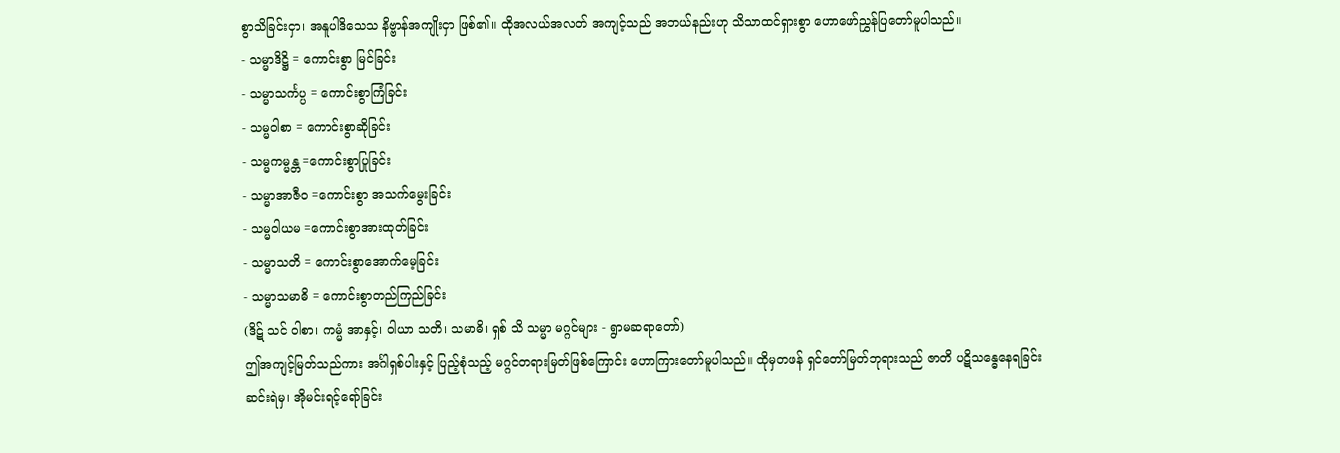စွာသိခြင်းငှာ၊ အနူပါဒိသေသ နိဗ္ဗာန်အကျိုးငှာ ဖြစ်၏။ ထိုအလယ်အလတ် အကျင့်သည် အဘယ်နည်းဟု သိသာထင်ရှားစွာ ဟောဖော်ညွှန်ပြတော်မူပါသည်။
- သမ္မာဒိဋ္ဌိ = ကောင်းစွာ မြင်ခြင်း
- သမ္မာသင်္ကပ္ပ = ကောင်းစွာကြံခြင်း
- သမ္မဝါစာ = ကောင်းစွာဆိုခြင်း
- သမ္မကမ္မန္တ =ကောင်းစွာပြုခြင်း
- သမ္မာအာဇီဝ =ကောင်းစွာ အသက်မွေးခြင်း
- သမ္မဝါယမ =ကောင်းစွာအားထုတ်ခြင်း
- သမ္မာသတိ = ကောင်းစွာအောက်မေ့ခြင်း
- သမ္မာသမာဓိ = ကောင်းစွာတည်ကြည်ခြင်း
(ဒိဋ် သင် ဝါစာ၊ ကမ္မံ အာနှင့်၊ ဝါယာ သတိ၊ သမာဓိ၊ ရှစ် သိ သမ္မာ မဂ္ဂင်များ - ရွာမဆရာတော်)
ဤအကျင့်မြတ်သည်ကား အင်္ဂါရှစ်ပါးနှင့် ပြည့်စုံသည့် မဂ္ဂင်တရားမြတ်ဖြစ်ကြောင်း ဟောကြားတော်မူပါသည်။ ထိုမှတဖန် ရှင်တော်မြတ်ဘုရားသည် ဇာတိ ပဋိသန္ဓေနေရခြင်း ဆင်းရဲမှ၊ အိုမင်းရင့်ရော်ခြင်း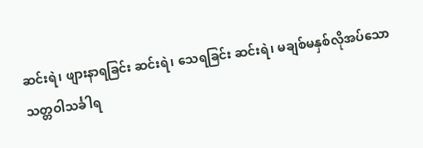ဆင်းရဲ၊ ဖျားနာရခြင်း ဆင်းရဲ၊ သေရခြင်း ဆင်းရဲ၊ မချစ်မနှစ်လိုအပ်သော သတ္တဝါသင်္ခါရ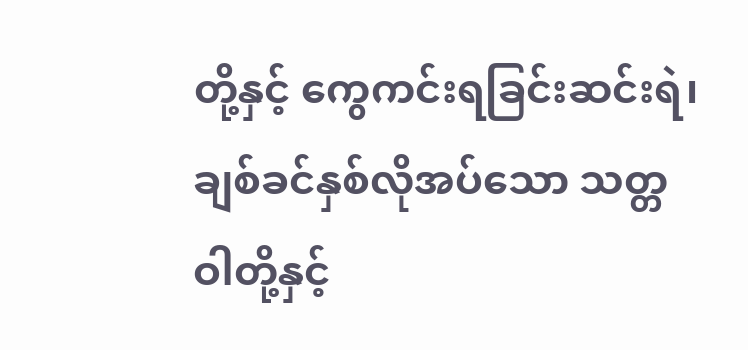တို့နှင့် ကွေကင်းရခြင်းဆင်းရဲ၊ ချစ်ခင်နှစ်လိုအပ်သော သတ္တဝါတို့နှင့်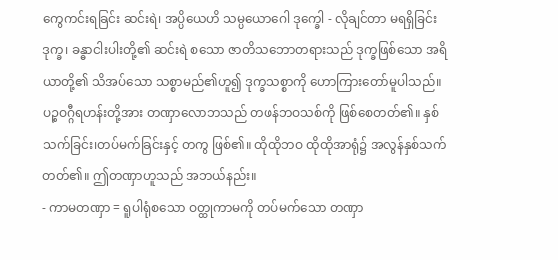ကွေကင်းရခြင်း ဆင်းရဲ၊ အပ္ပိယေဟိ သမ္ပယောဂေါ ဒုက္ခေါ - လိုချင်တာ မရရှိခြင်း ဒုက္ခ၊ ခန္ဓာငါးပါးတို့၏ ဆင်းရဲ စသော ဇာတိသဘောတရားသည် ဒုက္ခဖြစ်သော အရိယာတို့၏ သိအပ်သော သစ္စာမည်၏ဟူ၍ ဒုက္ခသစ္စာကို ဟောကြားတော်မူပါသည်။ ပဉ္စဝဂ္ဂီရဟန်းတို့အား တဏှာလောဘသည် တဖန်ဘဝသစ်ကို ဖြစ်စေတတ်၏။ နှစ်သက်ခြင်း၊တပ်မက်ခြင်းနှင့် တကွ ဖြစ်၏။ ထိုထိုဘဝ ထိုထိုအာရုံ၌ အလွန်နှစ်သက်တတ်၏။ ဤတဏှာဟူသည် အဘယ်နည်း။
- ကာမတဏှာ = ရူပါရုံစသော ဝတ္ထုကာမကို တပ်မက်သော တဏှာ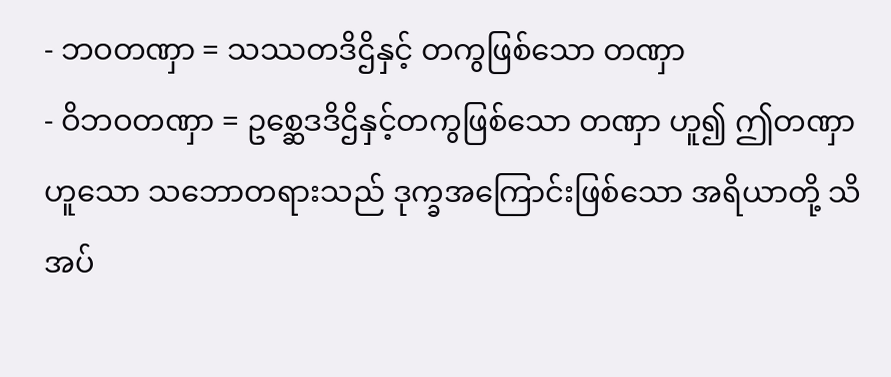- ဘဝတဏှာ = သဿတဒိဌိနှင့် တကွဖြစ်သော တဏှာ
- ဝိဘဝတဏှာ = ဥစ္ဆေဒဒိဌိနှင့်တကွဖြစ်သော တဏှာ ဟူ၍ ဤတဏှာဟူသော သဘောတရားသည် ဒုက္ခအကြောင်းဖြစ်သော အရိယာတို့ သိအပ်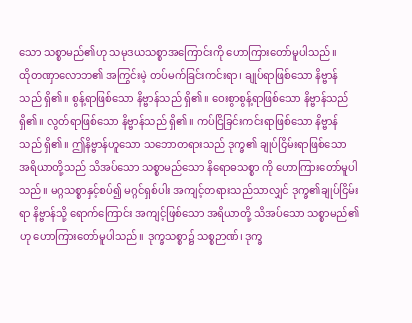သော သစ္စာမည်၏ဟု သမုဒယသစ္စာအကြောင်းကို ဟောကြားတော်မူပါသည်။
ထိုတဏှာလောဘ၏ အကြွင်းမဲ့ တပ်မက်ခြင်းကင်းရာ၊ ချုပ်ရာဖြစ်သော နိဗ္ဗာန်သည် ရှိ၏။ စွန့်ရာဖြစ်သော နိဗ္ဗာန်သည် ရှိ၏။ ဝေးစွာစွန့်ရာဖြစ်သော နိဗ္ဗာန်သည် ရှိ၏။ လွတ်ရာဖြစ်သော နိဗ္ဗာန်သည် ရှိ၏။ ကပ်ငြိခြင်းကင်းရာဖြစ်သော နိဗ္ဗာန်သည် ရှိ၏။ ဤနိဗ္ဗာန်ဟူသော သဘောတရားသည် ဒုက္ခ၏ ချုပ်ငြိမ်းရာဖြစ်သော အရိယာတို့သည် သိအပ်သော သစ္စာမည်သော နိရောဓသစ္စာ ကို ဟောကြားတော်မူပါသည်။ မဂ္ဂသစ္စာနှင့်စပ်၍ မဂ္ဂင်ရှစ်ပါး အကျင့်တရားသည်သာလျှင် ဒုက္ခ၏ချုပ်ငြိမ်းရာ နိဗ္ဗာန်သို့ ရောက်ကြောင်း အကျင့်ဖြစ်သော အရိယာတို့ သိအပ်သော သစ္စာမည်၏ဟု ဟောကြားတော်မူပါသည်။ ဒုက္ခသစ္စာ၌ သစ္စဉာဏ်၊ ဒုက္ခ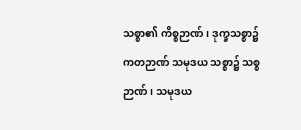သစ္စာ၏ ကိစ္စဉာဏ်၊ ဒုက္ခသစ္စာ၌ ကတဉာဏ် သမုဒယ သစ္စာ၌ သစ္စဉာဏ်၊ သမုဒယ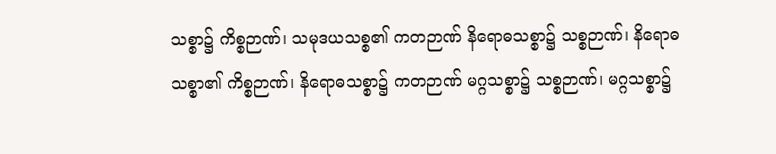သစ္စာ၌ ကိစ္စဉာဏ်၊ သမုဒယသစ္စ၏ ကတဉာဏ် နိရောဓသစ္စာ၌ သစ္စဉာဏ်၊ နိရောဓသစ္စာ၏ ကိစ္စဉာဏ်၊ နိရောဓသစ္စာ၌ ကတဉာဏ် မဂ္ဂသစ္စာ၌ သစ္စဉာဏ်၊ မဂ္ဂသစ္စာ၌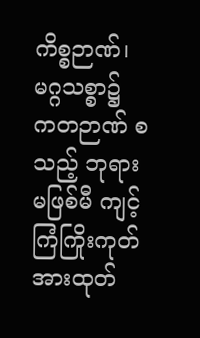ကိစ္စဉာဏ်၊ မဂ္ဂသစ္စာ၌ ကတဉာဏ် စသည့် ဘုရားမဖြစ်မီ ကျင့်ကြံကြိုးကုတ် အားထုတ်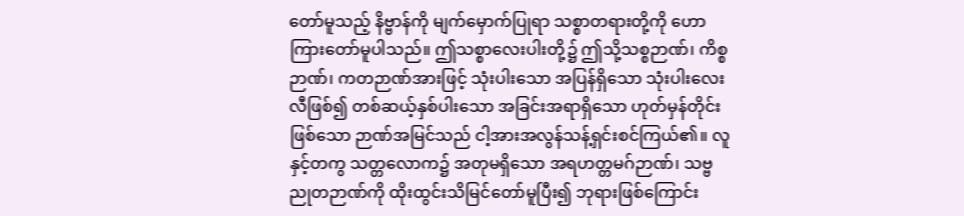တော်မူသည့် နိဗ္ဗာန်ကို မျက်မှောက်ပြုရာ သစ္စာတရားတို့ကို ဟောကြားတော်မူပါသည်။ ဤသစ္စာလေးပါးတို့၌ ဤသို့သစ္စဉာဏ်၊ ကိစ္စဉာဏ်၊ ကတဉာဏ်အားဖြင့် သုံးပါးသော အပြန်ရှိသော သုံးပါးလေးလီဖြစ်၍ တစ်ဆယ့်နှစ်ပါးသော အခြင်းအရာရှိသော ဟုတ်မှန်တိုင်းဖြစ်သော ဉာဏ်အမြင်သည် ငါ့အားအလွန်သန့်ရှင်းစင်ကြယ်၏။ လူနှင့်တကွ သတ္တလောက၌ အတုမရှိသော အရဟတ္တမဂ်ဉာဏ်၊ သဗ္ဗညုတဉာဏ်ကို ထိုးထွင်းသိမြင်တော်မူပြီး၍ ဘုရားဖြစ်ကြောင်း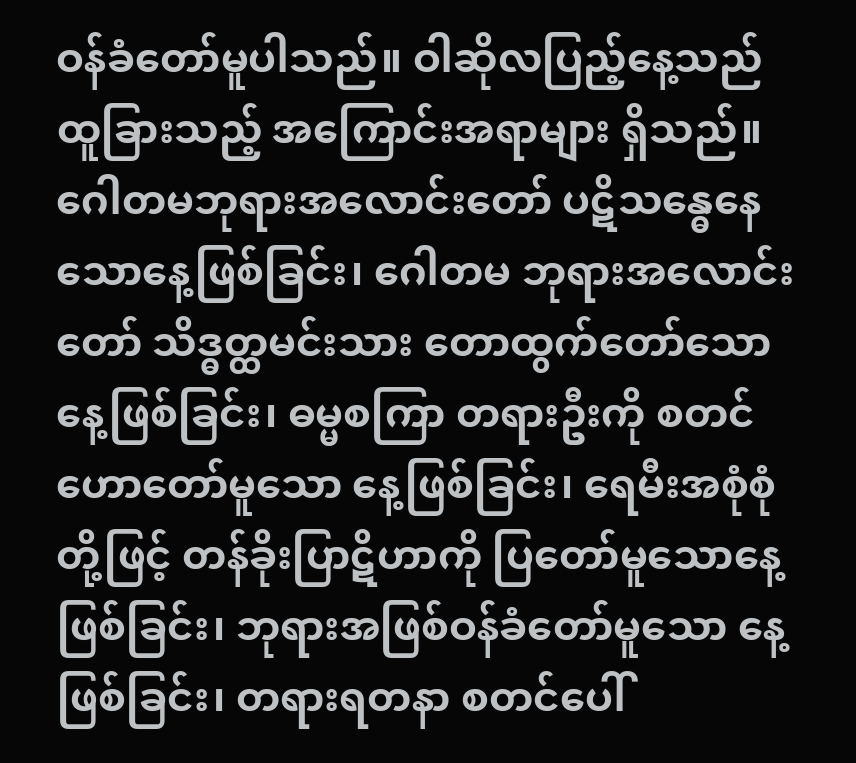ဝန်ခံတော်မူပါသည်။ ဝါဆိုလပြည့်နေ့သည် ထူခြားသည့် အကြောင်းအရာများ ရှိသည်။ ဂေါတမဘုရားအလောင်းတော် ပဋိသန္ဓေနေသောနေ့ဖြစ်ခြင်း၊ ဂေါတမ ဘုရားအလောင်းတော် သိဒ္ဓတ္ထမင်းသား တောထွက်တော်သော နေ့ဖြစ်ခြင်း၊ ဓမ္မစကြာ တရားဦးကို စတင်ဟောတော်မူသော နေ့ဖြစ်ခြင်း၊ ရေမီးအစုံစုံတို့ဖြင့် တန်ခိုးပြာဋိဟာကို ပြတော်မူသောနေ့ဖြစ်ခြင်း၊ ဘုရားအဖြစ်ဝန်ခံတော်မူသော နေ့ဖြစ်ခြင်း၊ တရားရတနာ စတင်ပေါ်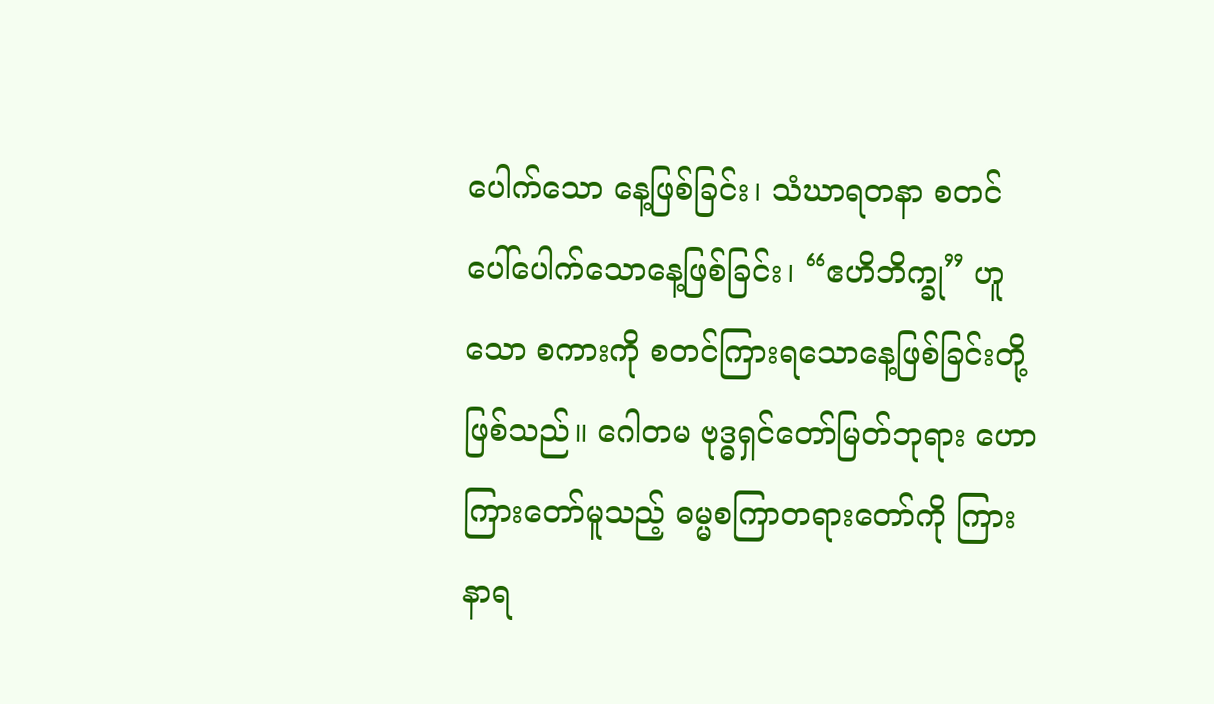ပေါက်သော နေ့ဖြစ်ခြင်း၊ သံဃာရတနာ စတင်ပေါ်ပေါက်သောနေ့ဖြစ်ခြင်း၊ “ဧဟိဘိက္ခု” ဟူသော စကားကို စတင်ကြားရသောနေ့ဖြစ်ခြင်းတို့ ဖြစ်သည်။ ဂေါတမ ဗုဒ္ဓရှင်တော်မြတ်ဘုရား ဟောကြားတော်မူသည့် ဓမ္မစကြာတရားတော်ကို ကြားနာရ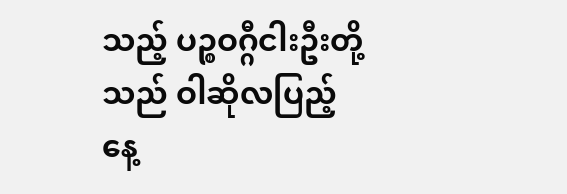သည့် ပဉ္စဝဂ္ဂီငါးဦးတို့သည် ဝါဆိုလပြည့်နေ့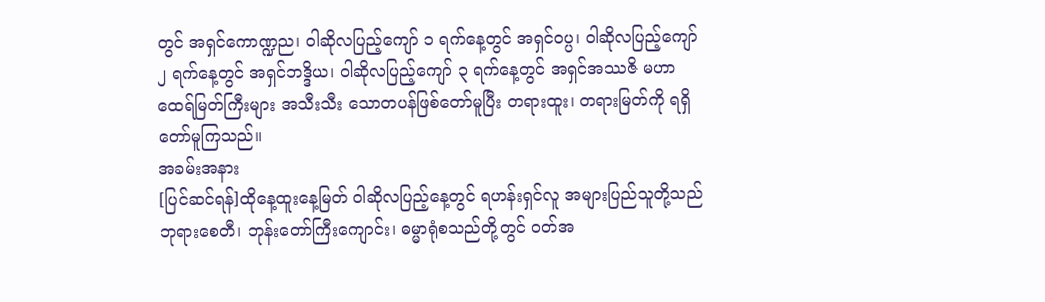တွင် အရှင်ကောဏ္ဍည၊ ဝါဆိုလပြည့်ကျော် ၁ ရက်နေ့တွင် အရှင်ဝပ္ပ၊ ဝါဆိုလပြည့်ကျော် ၂ ရက်နေ့တွင် အရှင်ဘဒ္ဒိယ၊ ဝါဆိုလပြည့်ကျော် ၃ ရက်နေ့တွင် အရှင်အဿဇိ မဟာထေရ်မြတ်ကြီးများ အသီးသီး သောတပန်ဖြစ်တော်မူပြီး တရားထူး၊ တရားမြတ်ကို ရရှိတော်မူကြသည်။
အခမ်းအနား
[ပြင်ဆင်ရန်]ထိုနေ့ထူးနေ့မြတ် ဝါဆိုလပြည့်နေ့တွင် ရဟန်းရှင်လူ အများပြည်သူတို့သည် ဘုရားစေတီ၊ ဘုန်းတော်ကြီးကျောင်း၊ ဓမ္မာရုံစသည်တို့တွင် ဝတ်အ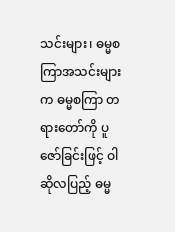သင်းများ၊ ဓမ္မစကြာအသင်းများက ဓမ္မစကြာ တရားတော်ကို ပူဇော်ခြင်းဖြင့် ဝါဆိုလပြည့် ဓမ္မ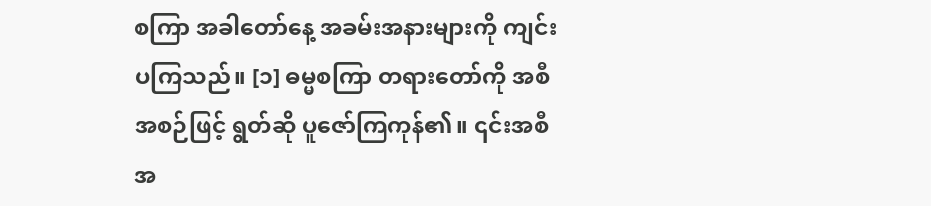စကြာ အခါတော်နေ့ အခမ်းအနားများကို ကျင်းပကြသည်။ [၁] ဓမ္မစကြာ တရားတော်ကို အစီအစဉ်ဖြင့် ရွတ်ဆို ပူဇော်ကြကုန်၏။ ၎င်းအစီအ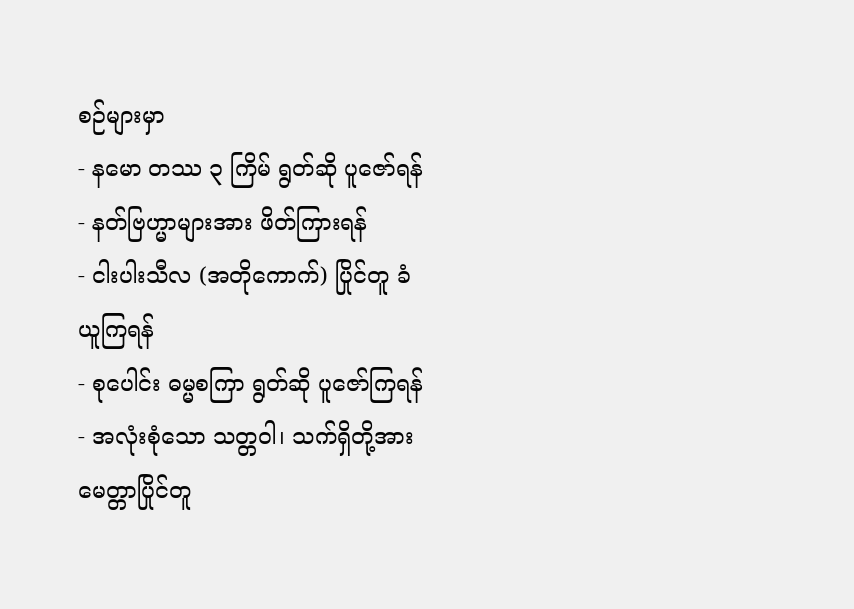စဉ်များမှာ
- နမော တဿ ၃ ကြိမ် ရွတ်ဆို ပူဇော်ရန်
- နတ်ဗြဟ္မာများအား ဖိတ်ကြားရန်
- ငါးပါးသီလ (အတိုကောက်) ပြိုင်တူ ခံယူကြရန်
- စုပေါင်း ဓမ္မစကြာ ရွတ်ဆို ပူဇော်ကြရန်
- အလုံးစုံသော သတ္တဝါ၊ သက်ရှိတို့အား မေတ္တာပြိုင်တူ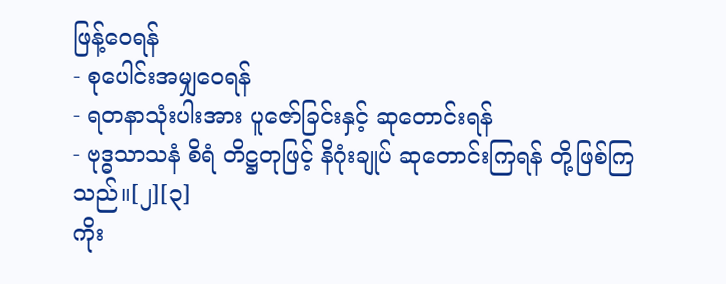ဖြန့်ဝေရန်
- စုပေါင်းအမျှဝေရန်
- ရတနာသုံးပါးအား ပူဇော်ခြင်းနှင့် ဆုတောင်းရန်
- ဗုဒ္ဓသာသနံ စိရံ တိဋ္ဌတုဖြင့် နိဂုံးချုပ် ဆုတောင်းကြရန် တို့ဖြစ်ကြသည်။[၂][၃]
ကိုး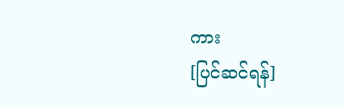ကား
[ပြင်ဆင်ရန်]